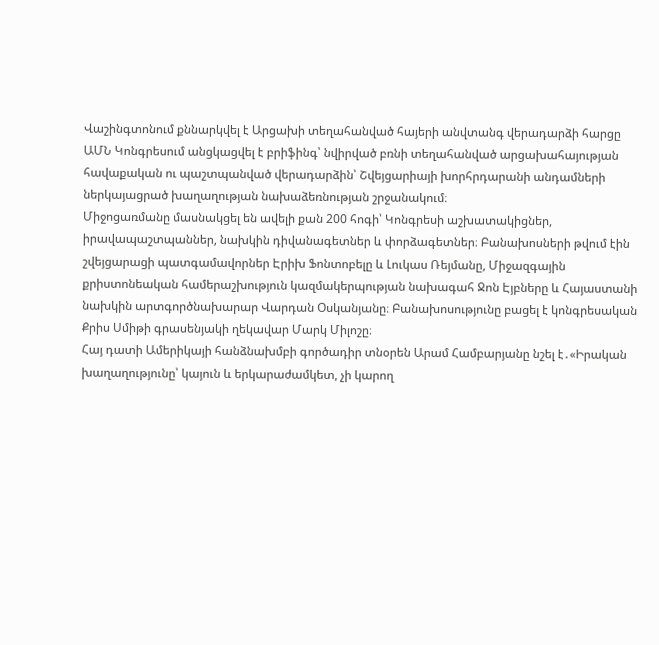Վաշինգտոնում քննարկվել է Արցախի տեղահանված հայերի անվտանգ վերադարձի հարցը
ԱՄՆ Կոնգրեսում անցկացվել է բրիֆինգ՝ նվիրված բռնի տեղահանված արցախահայության հավաքական ու պաշտպանված վերադարձին՝ Շվեյցարիայի խորհրդարանի անդամների ներկայացրած խաղաղության նախաձեռնության շրջանակում։
Միջոցառմանը մասնակցել են ավելի քան 200 հոգի՝ Կոնգրեսի աշխատակիցներ, իրավապաշտպաններ, նախկին դիվանագետներ և փորձագետներ։ Բանախոսների թվում էին շվեյցարացի պատգամավորներ Էրիխ Ֆոնտոբելը և Լուկաս Ռեյմանը, Միջազգային քրիստոնեական համերաշխություն կազմակերպության նախագահ Ջոն Էյբները և Հայաստանի նախկին արտգործնախարար Վարդան Օսկանյանը։ Բանախոսությունը բացել է կոնգրեսական Քրիս Սմիթի գրասենյակի ղեկավար Մարկ Միլոշը։
Հայ դատի Ամերիկայի հանձնախմբի գործադիր տնօրեն Արամ Համբարյանը նշել է․«Իրական խաղաղությունը՝ կայուն և երկարաժամկետ, չի կարող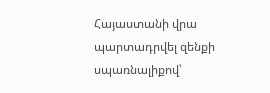Հայաստանի վրա պարտադրվել զենքի սպառնալիքով՝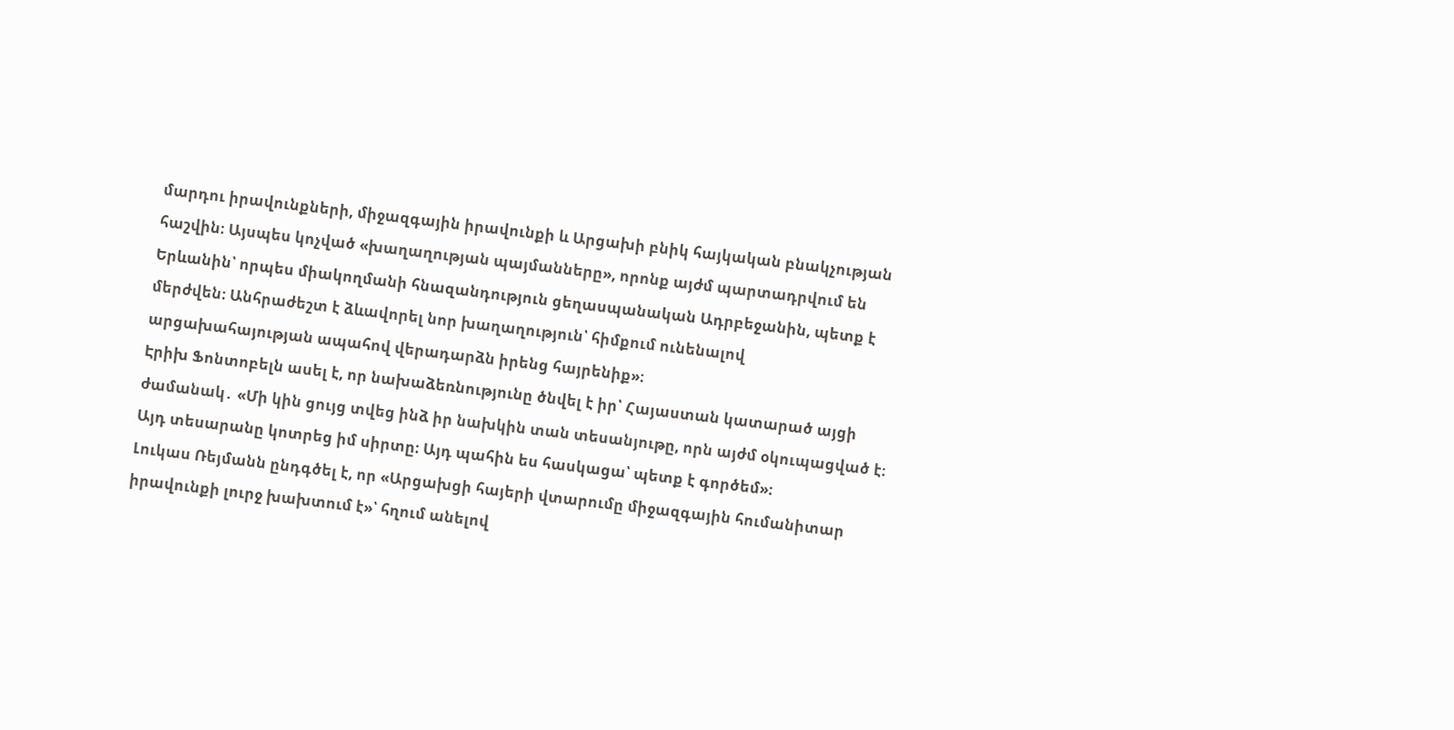մարդու իրավունքների, միջազգային իրավունքի և Արցախի բնիկ հայկական բնակչության հաշվին։ Այսպես կոչված «խաղաղության պայմանները», որոնք այժմ պարտադրվում են Երևանին՝ որպես միակողմանի հնազանդություն ցեղասպանական Ադրբեջանին, պետք է մերժվեն։ Անհրաժեշտ է ձևավորել նոր խաղաղություն՝ հիմքում ունենալով արցախահայության ապահով վերադարձն իրենց հայրենիք»։
Էրիխ Ֆոնտոբելն ասել է, որ նախաձեռնությունը ծնվել է իր՝ Հայաստան կատարած այցի ժամանակ․ «Մի կին ցույց տվեց ինձ իր նախկին տան տեսանյութը, որն այժմ օկուպացված է։ Այդ տեսարանը կոտրեց իմ սիրտը։ Այդ պահին ես հասկացա՝ պետք է գործեմ»։
Լուկաս Ռեյմանն ընդգծել է, որ «Արցախցի հայերի վտարումը միջազգային հումանիտար իրավունքի լուրջ խախտում է»՝ հղում անելով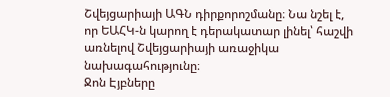Շվեյցարիայի ԱԳՆ դիրքորոշմանը։ Նա նշել է, որ ԵԱՀԿ-ն կարող է դերակատար լինել՝ հաշվի առնելով Շվեյցարիայի առաջիկա նախագահությունը։
Ջոն Էյբները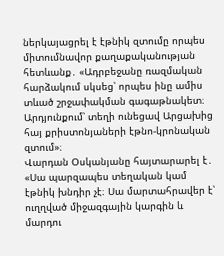ներկայացրել է էթնիկ զտումը որպես միտումնավոր քաղաքականության հետևանք․ «Ադրբեջանը ռազմական հարձակում սկսեց՝ որպես ինը ամիս տևած շրջափակման գագաթնակետ։ Արդյունքում՝ տեղի ունեցավ Արցախից հայ քրիստոնյաների էթնո-կրոնական զտում»։
Վարդան Օսկանյանը հայտարարել է․ «Սա պարզապես տեղական կամ էթնիկ խնդիր չէ։ Սա մարտահրավեր է՝ ուղղված միջազգային կարգին և մարդու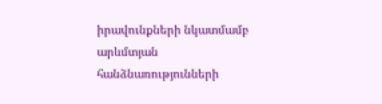իրավունքների նկատմամբ արևմտյան հանձնառությունների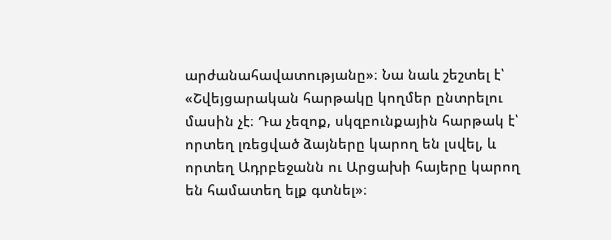արժանահավատությանը»։ Նա նաև շեշտել է՝ «Շվեյցարական հարթակը կողմեր ընտրելու մասին չէ։ Դա չեզոք, սկզբունքային հարթակ է՝ որտեղ լռեցված ձայները կարող են լսվել, և որտեղ Ադրբեջանն ու Արցախի հայերը կարող են համատեղ ելք գտնել»։